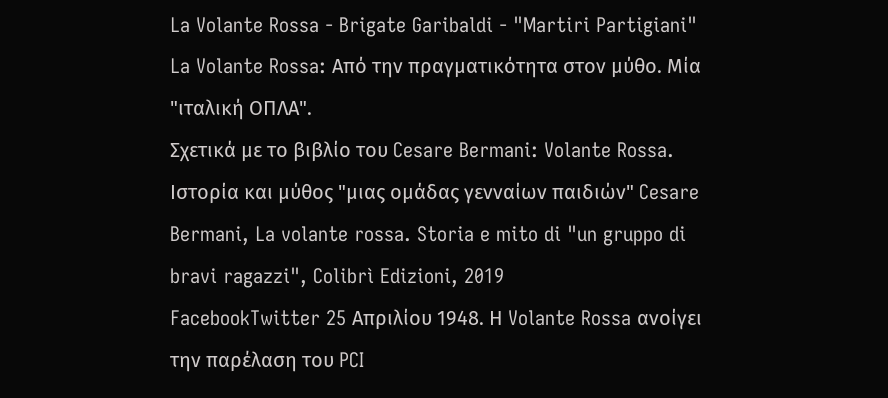La Volante Rossa - Brigate Garibaldi - "Martiri Partigiani"
La Volante Rossa: Από την πραγματικότητα στον μύθο. Μία "ιταλική ΟΠΛΑ".
Σχετικά με το βιβλίο του Cesare Bermani: Volante Rossa. Ιστορία και μύθος "μιας ομάδας γενναίων παιδιών" Cesare Bermani, La volante rossa. Storia e mito di "un gruppo di bravi ragazzi", Colibrì Edizioni, 2019
FacebookTwitter 25 Απριλίου 1948. Η Volante Rossa ανοίγει την παρέλαση του PCI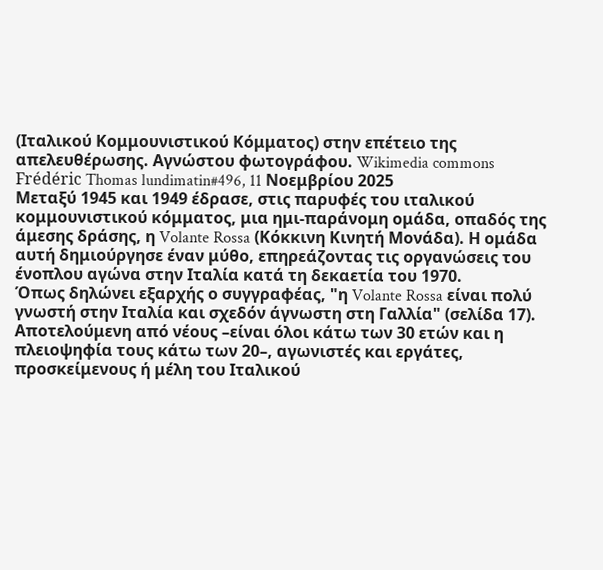(Ιταλικού Κομμουνιστικού Κόμματος) στην επέτειο της απελευθέρωσης. Αγνώστου φωτογράφου. Wikimedia commons
Frédéric Thomas lundimatin#496, 11 Νοεμβρίου 2025
Μεταξύ 1945 και 1949 έδρασε, στις παρυφές του ιταλικού κομμουνιστικού κόμματος, μια ημι-παράνομη ομάδα, οπαδός της άμεσης δράσης, η Volante Rossa (Κόκκινη Κινητή Μονάδα). Η ομάδα αυτή δημιούργησε έναν μύθο, επηρεάζοντας τις οργανώσεις του ένοπλου αγώνα στην Ιταλία κατά τη δεκαετία του 1970.
Όπως δηλώνει εξαρχής ο συγγραφέας, "η Volante Rossa είναι πολύ γνωστή στην Ιταλία και σχεδόν άγνωστη στη Γαλλία" (σελίδα 17). Αποτελούμενη από νέους –είναι όλοι κάτω των 30 ετών και η πλειοψηφία τους κάτω των 20–, αγωνιστές και εργάτες, προσκείμενους ή μέλη του Ιταλικού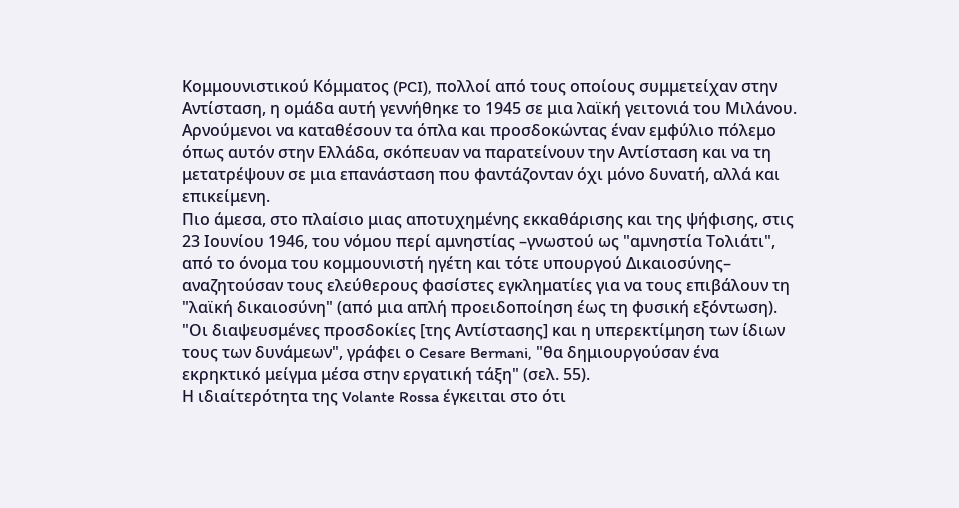Κομμουνιστικού Κόμματος (PCI), πολλοί από τους οποίους συμμετείχαν στην Αντίσταση, η ομάδα αυτή γεννήθηκε το 1945 σε μια λαϊκή γειτονιά του Μιλάνου. Αρνούμενοι να καταθέσουν τα όπλα και προσδοκώντας έναν εμφύλιο πόλεμο όπως αυτόν στην Ελλάδα, σκόπευαν να παρατείνουν την Αντίσταση και να τη μετατρέψουν σε μια επανάσταση που φαντάζονταν όχι μόνο δυνατή, αλλά και επικείμενη.
Πιο άμεσα, στο πλαίσιο μιας αποτυχημένης εκκαθάρισης και της ψήφισης, στις 23 Ιουνίου 1946, του νόμου περί αμνηστίας –γνωστού ως "αμνηστία Τολιάτι", από το όνομα του κομμουνιστή ηγέτη και τότε υπουργού Δικαιοσύνης– αναζητούσαν τους ελεύθερους φασίστες εγκληματίες για να τους επιβάλουν τη "λαϊκή δικαιοσύνη" (από μια απλή προειδοποίηση έως τη φυσική εξόντωση). "Οι διαψευσμένες προσδοκίες [της Αντίστασης] και η υπερεκτίμηση των ίδιων τους των δυνάμεων", γράφει ο Cesare Bermani, "θα δημιουργούσαν ένα εκρηκτικό μείγμα μέσα στην εργατική τάξη" (σελ. 55).
Η ιδιαίτερότητα της Volante Rossa έγκειται στο ότι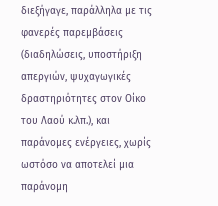διεξήγαγε, παράλληλα με τις φανερές παρεμβάσεις (διαδηλώσεις, υποστήριξη απεργιών, ψυχαγωγικές δραστηριότητες στον Οίκο του Λαού κ.λπ.), και παράνομες ενέργειες, χωρίς ωστόσο να αποτελεί μια παράνομη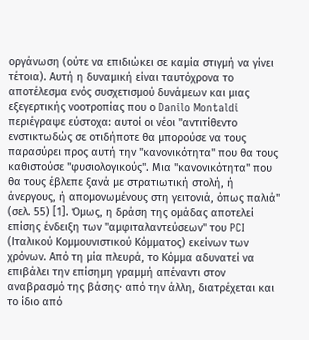οργάνωση (ούτε να επιδιώκει σε καμία στιγμή να γίνει τέτοια). Αυτή η δυναμική είναι ταυτόχρονα το αποτέλεσμα ενός συσχετισμού δυνάμεων και μιας εξεγερτικής νοοτροπίας που ο Danilo Montaldi περιέγραψε εύστοχα: αυτοί οι νέοι "αντιτίθεντο ενστικτωδώς σε οτιδήποτε θα μπορούσε να τους παρασύρει προς αυτή την "κανονικότητα" που θα τους καθιστούσε "φυσιολογικούς". Μια "κανονικότητα" που θα τους έβλεπε ξανά με στρατιωτική στολή, ή άνεργους, ή απομονωμένους στη γειτονιά, όπως παλιά" (σελ. 55) [1]. Όμως, η δράση της ομάδας αποτελεί επίσης ένδειξη των "αμφιταλαντεύσεων" του PCI (Ιταλικού Κομμουνιστικού Κόμματος) εκείνων των χρόνων. Από τη μία πλευρά, το Κόμμα αδυνατεί να επιβάλει την επίσημη γραμμή απέναντι στον αναβρασμό της βάσης· από την άλλη, διατρέχεται και το ίδιο από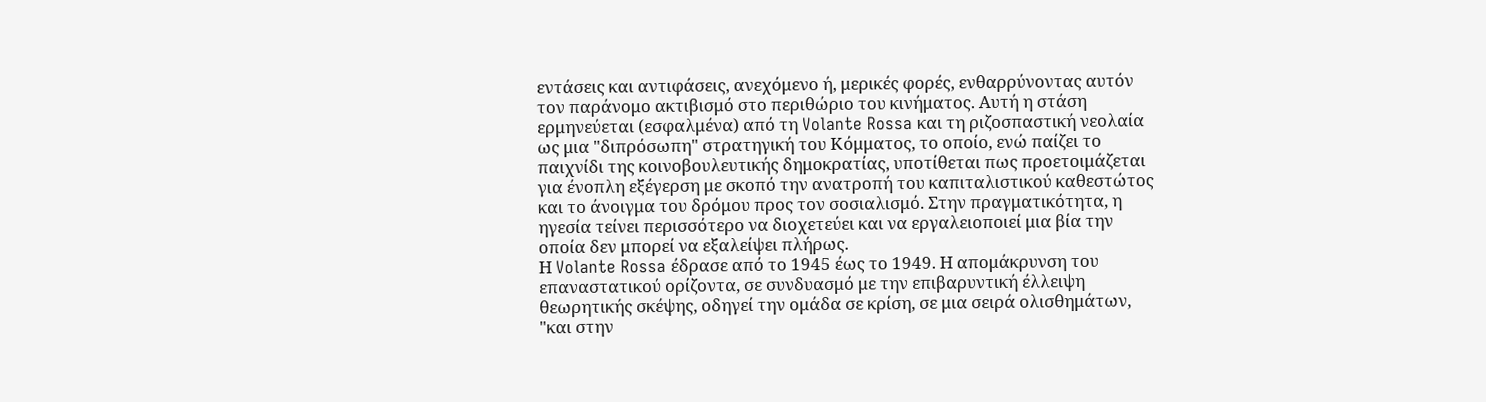εντάσεις και αντιφάσεις, ανεχόμενο ή, μερικές φορές, ενθαρρύνοντας αυτόν τον παράνομο ακτιβισμό στο περιθώριο του κινήματος. Αυτή η στάση ερμηνεύεται (εσφαλμένα) από τη Volante Rossa και τη ριζοσπαστική νεολαία ως μια "διπρόσωπη" στρατηγική του Κόμματος, το οποίο, ενώ παίζει το παιχνίδι της κοινοβουλευτικής δημοκρατίας, υποτίθεται πως προετοιμάζεται για ένοπλη εξέγερση με σκοπό την ανατροπή του καπιταλιστικού καθεστώτος και το άνοιγμα του δρόμου προς τον σοσιαλισμό. Στην πραγματικότητα, η ηγεσία τείνει περισσότερο να διοχετεύει και να εργαλειοποιεί μια βία την οποία δεν μπορεί να εξαλείψει πλήρως.
Η Volante Rossa έδρασε από το 1945 έως το 1949. Η απομάκρυνση του επαναστατικού ορίζοντα, σε συνδυασμό με την επιβαρυντική έλλειψη θεωρητικής σκέψης, οδηγεί την ομάδα σε κρίση, σε μια σειρά ολισθημάτων, "και στην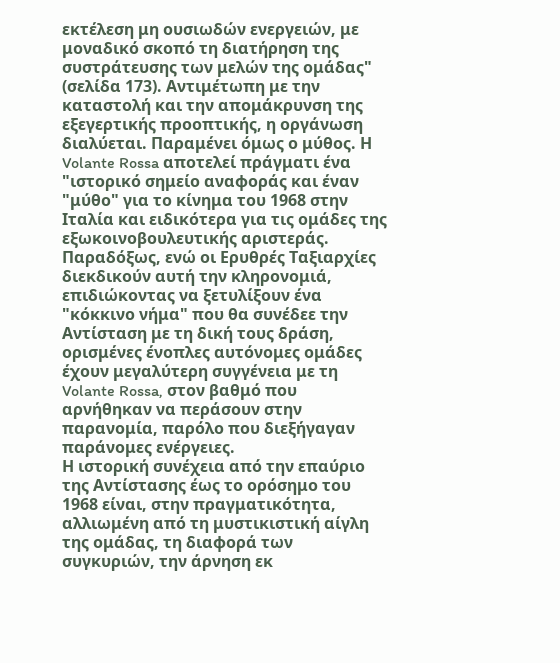εκτέλεση μη ουσιωδών ενεργειών, με μοναδικό σκοπό τη διατήρηση της συστράτευσης των μελών της ομάδας" (σελίδα 173). Αντιμέτωπη με την καταστολή και την απομάκρυνση της εξεγερτικής προοπτικής, η οργάνωση διαλύεται. Παραμένει όμως ο μύθος. Η Volante Rossa αποτελεί πράγματι ένα "ιστορικό σημείο αναφοράς και έναν "μύθο" για το κίνημα του 1968 στην Ιταλία και ειδικότερα για τις ομάδες της εξωκοινοβουλευτικής αριστεράς. Παραδόξως, ενώ οι Ερυθρές Ταξιαρχίες διεκδικούν αυτή την κληρονομιά, επιδιώκοντας να ξετυλίξουν ένα "κόκκινο νήμα" που θα συνέδεε την Αντίσταση με τη δική τους δράση, ορισμένες ένοπλες αυτόνομες ομάδες έχουν μεγαλύτερη συγγένεια με τη Volante Rossa, στον βαθμό που αρνήθηκαν να περάσουν στην παρανομία, παρόλο που διεξήγαγαν παράνομες ενέργειες.
Η ιστορική συνέχεια από την επαύριο της Αντίστασης έως το ορόσημο του 1968 είναι, στην πραγματικότητα, αλλιωμένη από τη μυστικιστική αίγλη της ομάδας, τη διαφορά των συγκυριών, την άρνηση εκ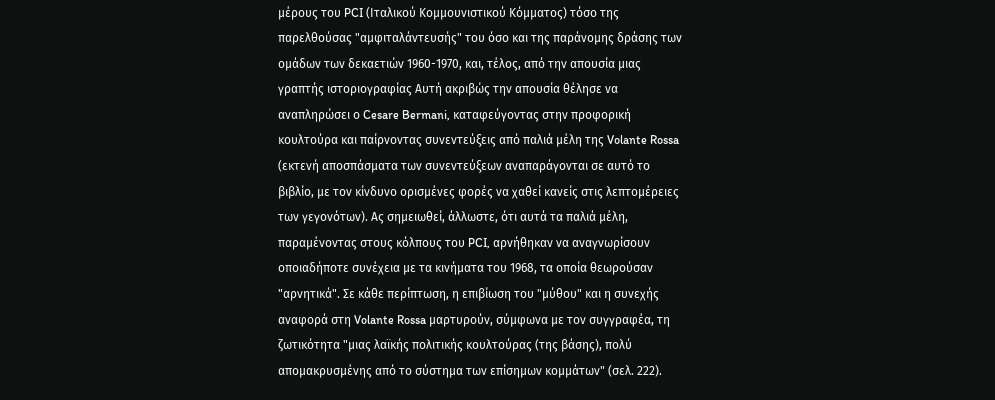μέρους του PCI (Ιταλικού Κομμουνιστικού Κόμματος) τόσο της παρελθούσας "αμφιταλάντευσής" του όσο και της παράνομης δράσης των ομάδων των δεκαετιών 1960-1970, και, τέλος, από την απουσία μιας γραπτής ιστοριογραφίας Αυτή ακριβώς την απουσία θέλησε να αναπληρώσει ο Cesare Bermani, καταφεύγοντας στην προφορική κουλτούρα και παίρνοντας συνεντεύξεις από παλιά μέλη της Volante Rossa (εκτενή αποσπάσματα των συνεντεύξεων αναπαράγονται σε αυτό το βιβλίο, με τον κίνδυνο ορισμένες φορές να χαθεί κανείς στις λεπτομέρειες των γεγονότων). Ας σημειωθεί, άλλωστε, ότι αυτά τα παλιά μέλη, παραμένοντας στους κόλπους του PCI, αρνήθηκαν να αναγνωρίσουν οποιαδήποτε συνέχεια με τα κινήματα του 1968, τα οποία θεωρούσαν "αρνητικά". Σε κάθε περίπτωση, η επιβίωση του "μύθου" και η συνεχής αναφορά στη Volante Rossa μαρτυρούν, σύμφωνα με τον συγγραφέα, τη ζωτικότητα "μιας λαϊκής πολιτικής κουλτούρας (της βάσης), πολύ απομακρυσμένης από το σύστημα των επίσημων κομμάτων" (σελ. 222).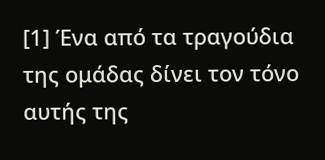[1] Ένα από τα τραγούδια της ομάδας δίνει τον τόνο αυτής της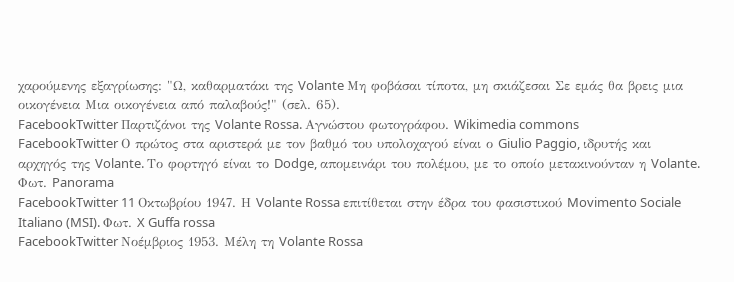χαρούμενης εξαγρίωσης: "Ω, καθαρματάκι της Volante Μη φοβάσαι τίποτα, μη σκιάζεσαι Σε εμάς θα βρεις μια οικογένεια Μια οικογένεια από παλαβούς!" (σελ. 65).
FacebookTwitter Παρτιζάνοι της Volante Rossa. Αγνώστου φωτογράφου. Wikimedia commons
FacebookTwitter Ο πρώτος στα αριστερά με τον βαθμό του υπολοχαγού είναι ο Giulio Paggio, ιδρυτής και αρχηγός της Volante. Το φορτηγό είναι το Dodge, απομεινάρι του πολέμου, με το οποίο μετακινούνταν η Volante. Φωτ. Panorama
FacebookTwitter 11 Oκτωβρίου 1947. Η Volante Rossa επιτίθεται στην έδρα του φασιστικού Movimento Sociale Italiano (MSI). Φωτ. X Guffa rossa
FacebookTwitter Νοέμβριος 1953. Μέλη τη Volante Rossa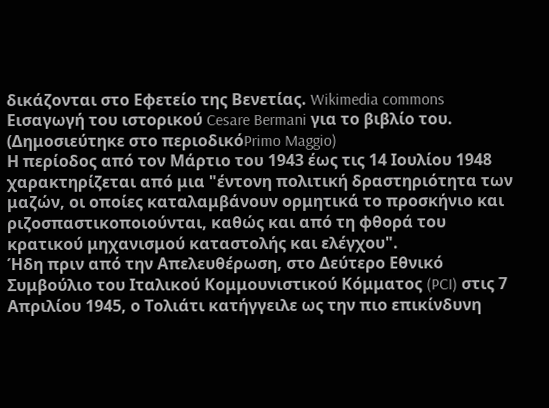δικάζονται στο Εφετείο της Βενετίας. Wikimedia commons
Εισαγωγή του ιστορικού Cesare Bermani για το βιβλίο του. (Δημοσιεύτηκε στο περιοδικόPrimo Maggio)
Η περίοδος από τον Μάρτιο του 1943 έως τις 14 Ιουλίου 1948 χαρακτηρίζεται από μια "έντονη πολιτική δραστηριότητα των μαζών, οι οποίες καταλαμβάνουν ορμητικά το προσκήνιο και ριζοσπαστικοποιούνται, καθώς και από τη φθορά του κρατικού μηχανισμού καταστολής και ελέγχου".
Ήδη πριν από την Απελευθέρωση, στο Δεύτερο Εθνικό Συμβούλιο του Ιταλικού Κομμουνιστικού Κόμματος (PCI) στις 7 Απριλίου 1945, ο Τολιάτι κατήγγειλε ως την πιο επικίνδυνη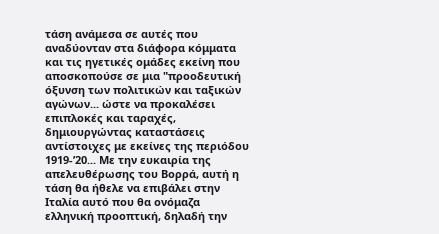τάση ανάμεσα σε αυτές που αναδύονταν στα διάφορα κόμματα και τις ηγετικές ομάδες εκείνη που αποσκοπούσε σε μια "προοδευτική όξυνση των πολιτικών και ταξικών αγώνων... ώστε να προκαλέσει επιπλοκές και ταραχές, δημιουργώντας καταστάσεις αντίστοιχες με εκείνες της περιόδου 1919-’20... Με την ευκαιρία της απελευθέρωσης του Βορρά, αυτή η τάση θα ήθελε να επιβάλει στην Ιταλία αυτό που θα ονόμαζα ελληνική προοπτική, δηλαδή την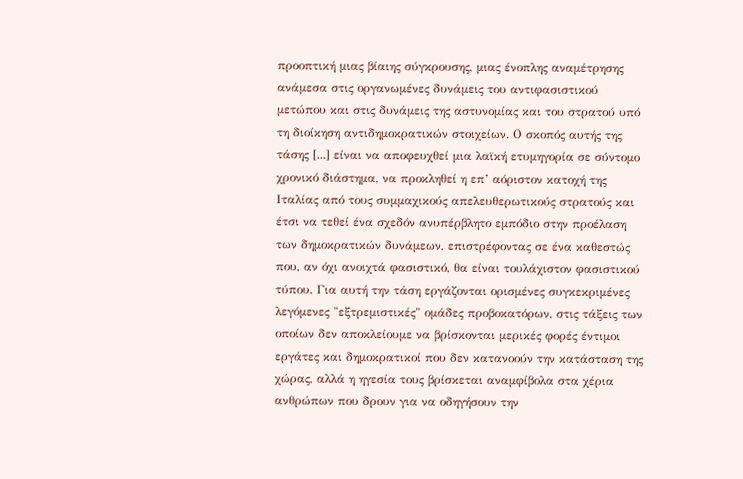προοπτική μιας βίαιης σύγκρουσης, μιας ένοπλης αναμέτρησης ανάμεσα στις οργανωμένες δυνάμεις του αντιφασιστικού μετώπου και στις δυνάμεις της αστυνομίας και του στρατού υπό τη διοίκηση αντιδημοκρατικών στοιχείων. Ο σκοπός αυτής της τάσης [...] είναι να αποφευχθεί μια λαϊκή ετυμηγορία σε σύντομο χρονικό διάστημα, να προκληθεί η επ’ αόριστον κατοχή της Ιταλίας από τους συμμαχικούς απελευθερωτικούς στρατούς και έτσι να τεθεί ένα σχεδόν ανυπέρβλητο εμπόδιο στην προέλαση των δημοκρατικών δυνάμεων, επιστρέφοντας σε ένα καθεστώς που, αν όχι ανοιχτά φασιστικό, θα είναι τουλάχιστον φασιστικού τύπου. Για αυτή την τάση εργάζονται ορισμένες συγκεκριμένες λεγόμενες "εξτρεμιστικές" ομάδες προβοκατόρων, στις τάξεις των οποίων δεν αποκλείουμε να βρίσκονται μερικές φορές έντιμοι εργάτες και δημοκρατικοί που δεν κατανοούν την κατάσταση της χώρας, αλλά η ηγεσία τους βρίσκεται αναμφίβολα στα χέρια ανθρώπων που δρουν για να οδηγήσουν την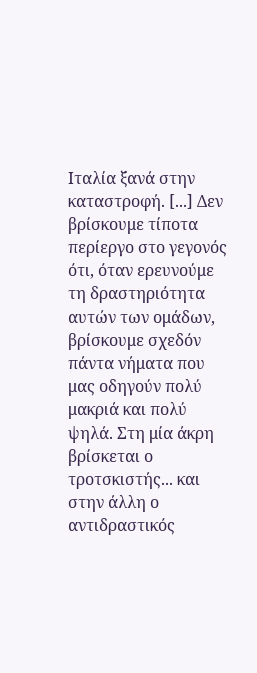Ιταλία ξανά στην καταστροφή. [...] Δεν βρίσκουμε τίποτα περίεργο στο γεγονός ότι, όταν ερευνούμε τη δραστηριότητα αυτών των ομάδων, βρίσκουμε σχεδόν πάντα νήματα που μας οδηγούν πολύ μακριά και πολύ ψηλά. Στη μία άκρη βρίσκεται ο τροτσκιστής... και στην άλλη ο αντιδραστικός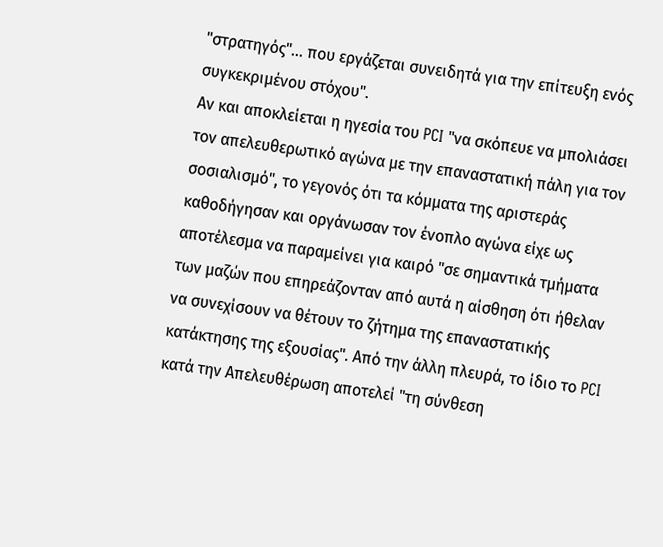"στρατηγός"... που εργάζεται συνειδητά για την επίτευξη ενός συγκεκριμένου στόχου".
Αν και αποκλείεται η ηγεσία του PCI "να σκόπευε να μπολιάσει τον απελευθερωτικό αγώνα με την επαναστατική πάλη για τον σοσιαλισμό", το γεγονός ότι τα κόμματα της αριστεράς καθοδήγησαν και οργάνωσαν τον ένοπλο αγώνα είχε ως αποτέλεσμα να παραμείνει για καιρό "σε σημαντικά τμήματα των μαζών που επηρεάζονταν από αυτά η αίσθηση ότι ήθελαν να συνεχίσουν να θέτουν το ζήτημα της επαναστατικής κατάκτησης της εξουσίας". Από την άλλη πλευρά, το ίδιο το PCI κατά την Απελευθέρωση αποτελεί "τη σύνθεση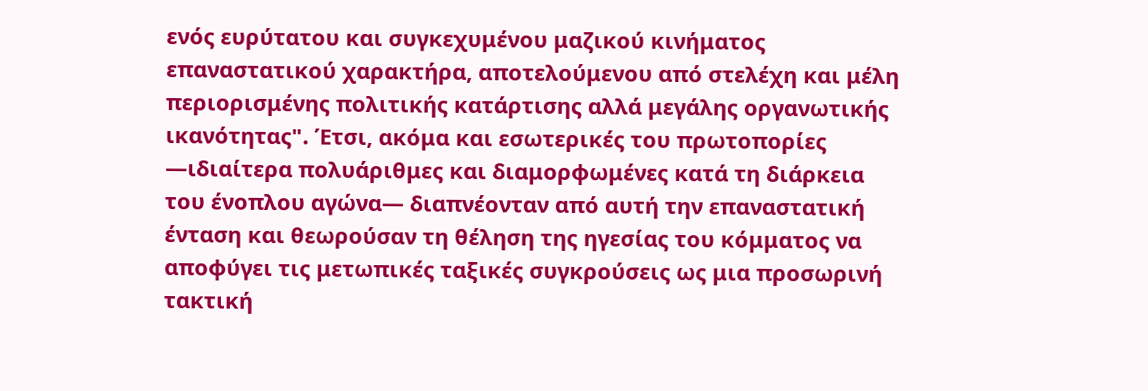ενός ευρύτατου και συγκεχυμένου μαζικού κινήματος επαναστατικού χαρακτήρα, αποτελούμενου από στελέχη και μέλη περιορισμένης πολιτικής κατάρτισης αλλά μεγάλης οργανωτικής ικανότητας". Έτσι, ακόμα και εσωτερικές του πρωτοπορίες —ιδιαίτερα πολυάριθμες και διαμορφωμένες κατά τη διάρκεια του ένοπλου αγώνα— διαπνέονταν από αυτή την επαναστατική ένταση και θεωρούσαν τη θέληση της ηγεσίας του κόμματος να αποφύγει τις μετωπικές ταξικές συγκρούσεις ως μια προσωρινή τακτική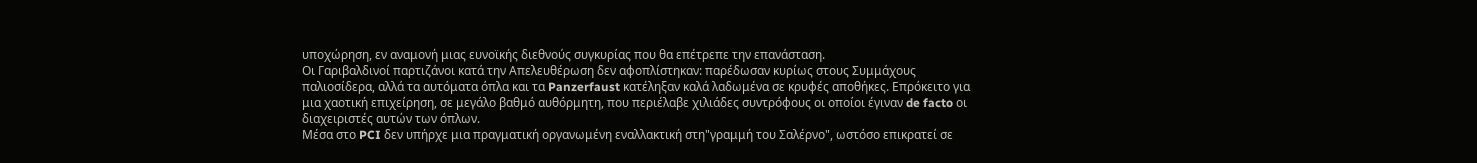υποχώρηση, εν αναμονή μιας ευνοϊκής διεθνούς συγκυρίας που θα επέτρεπε την επανάσταση.
Οι Γαριβαλδινοί παρτιζάνοι κατά την Απελευθέρωση δεν αφοπλίστηκαν: παρέδωσαν κυρίως στους Συμμάχους παλιοσίδερα, αλλά τα αυτόματα όπλα και τα Panzerfaust κατέληξαν καλά λαδωμένα σε κρυφές αποθήκες. Επρόκειτο για μια χαοτική επιχείρηση, σε μεγάλο βαθμό αυθόρμητη, που περιέλαβε χιλιάδες συντρόφους οι οποίοι έγιναν de facto οι διαχειριστές αυτών των όπλων.
Μέσα στο PCI δεν υπήρχε μια πραγματική οργανωμένη εναλλακτική στη"γραμμή του Σαλέρνο", ωστόσο επικρατεί σε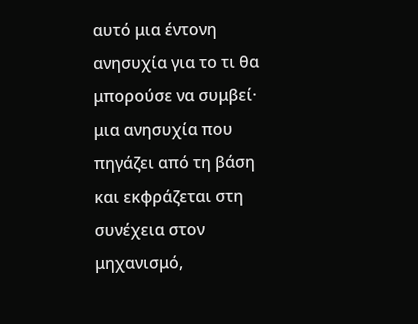αυτό μια έντονη ανησυχία για το τι θα μπορούσε να συμβεί· μια ανησυχία που πηγάζει από τη βάση και εκφράζεται στη συνέχεια στον μηχανισμό,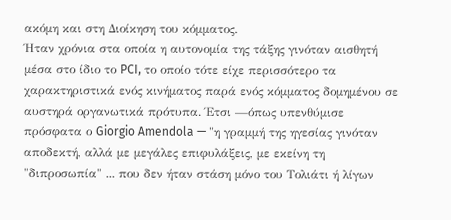ακόμη και στη Διοίκηση του κόμματος.
Ήταν χρόνια στα οποία η αυτονομία της τάξης γινόταν αισθητή μέσα στο ίδιο το PCI, το οποίο τότε είχε περισσότερο τα χαρακτηριστικά ενός κινήματος παρά ενός κόμματος δομημένου σε αυστηρά οργανωτικά πρότυπα. Έτσι —όπως υπενθύμισε πρόσφατα ο Giorgio Amendola — "η γραμμή της ηγεσίας γινόταν αποδεκτή, αλλά με μεγάλες επιφυλάξεις, με εκείνη τη "διπροσωπία" ... που δεν ήταν στάση μόνο του Τολιάτι ή λίγων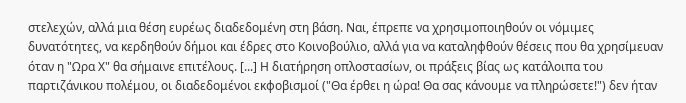στελεχών, αλλά μια θέση ευρέως διαδεδομένη στη βάση. Ναι, έπρεπε να χρησιμοποιηθούν οι νόμιμες δυνατότητες, να κερδηθούν δήμοι και έδρες στο Κοινοβούλιο, αλλά για να καταληφθούν θέσεις που θα χρησίμευαν όταν η "Ωρα Χ" θα σήμαινε επιτέλους. [...] Η διατήρηση οπλοστασίων, οι πράξεις βίας ως κατάλοιπα του παρτιζάνικου πολέμου, οι διαδεδομένοι εκφοβισμοί ("Θα έρθει η ώρα! Θα σας κάνουμε να πληρώσετε!") δεν ήταν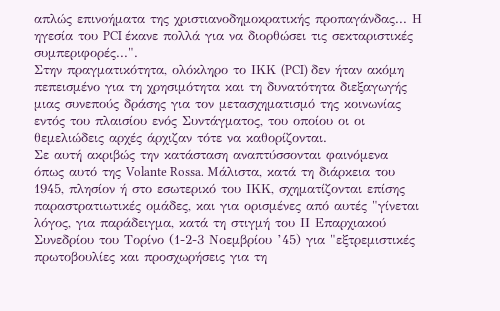απλώς επινοήματα της χριστιανοδημοκρατικής προπαγάνδας... Η ηγεσία του PCI έκανε πολλά για να διορθώσει τις σεκταριστικές συμπεριφορές...".
Στην πραγματικότητα, ολόκληρο το ΙΚΚ (PCI) δεν ήταν ακόμη πεπεισμένο για τη χρησιμότητα και τη δυνατότητα διεξαγωγής μιας συνεπούς δράσης για τον μετασχηματισμό της κοινωνίας εντός του πλαισίου ενός Συντάγματος, του οποίου οι οι θεμελιώδεις αρχές άρχιζαν τότε να καθορίζονται.
Σε αυτή ακριβώς την κατάσταση αναπτύσσονται φαινόμενα όπως αυτό της Volante Rossa. Μάλιστα, κατά τη διάρκεια του 1945, πλησίον ή στο εσωτερικό του ΙΚΚ, σχηματίζονται επίσης παραστρατιωτικές ομάδες, και για ορισμένες από αυτές "γίνεται λόγος, για παράδειγμα, κατά τη στιγμή του ΙΙ Επαρχιακού Συνεδρίου του Τορίνο (1-2-3 Νοεμβρίου ’45) για "εξτρεμιστικές πρωτοβουλίες και προσχωρήσεις για τη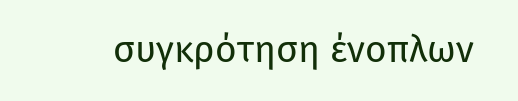συγκρότηση ένοπλων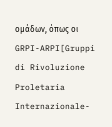ομάδων, όπως οι GRPI-ARPI[Gruppi di Rivoluzione Proletaria Internazionale-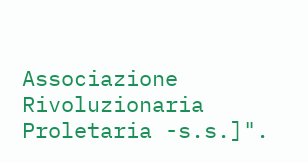Associazione Rivoluzionaria Proletaria -s.s.]".